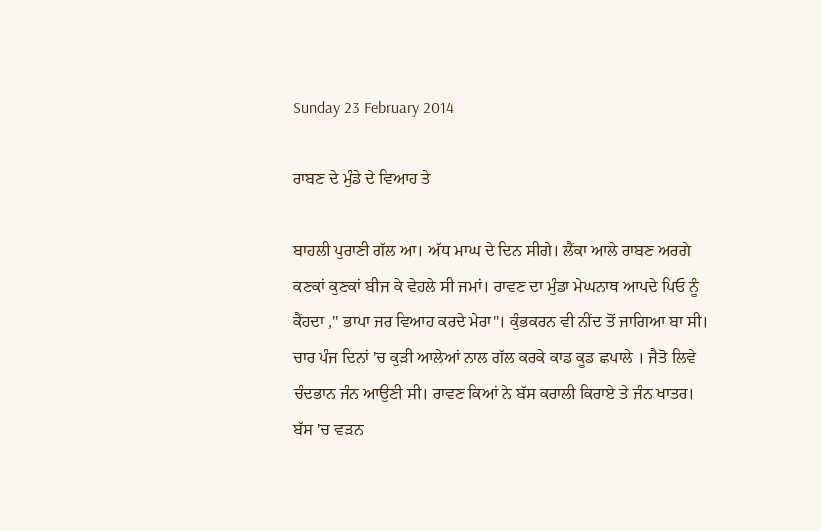Sunday 23 February 2014

ਰਾਬਣ ਦੇ ਮੁੰਡੇ ਦੇ ਵਿਆਹ ਤੇ

ਬਾਹਲੀ ਪੁਰਾਣੀ ਗੱਲ ਆ। ਅੱਧ ਮਾਘ ਦੇ ਦਿਨ ਸੀਗੇ। ਲੈਂਕਾ ਆਲੇ ਰਾਬਣ ਅਰਗੇ ਕਣਕਾਂ ਕੁਣਕਾਂ ਬੀਜ ਕੇ ਵੇਹਲੇ ਸੀ ਜਮਾਂ। ਰਾਵਣ ਦਾ ਮੁੰਡਾ ਮੇਘਨਾਥ ਆਪਦੇ ਪਿਓ ਨੂੰ ਕੈਂਹਦਾ ," ਭਾਪਾ ਜਰ ਵਿਆਹ ਕਰਦੇ ਮੇਰਾ"। ਕੁੰਭਕਰਨ ਵੀ ਨੀਂਦ ਤੋਂ ਜਾਗਿਆ ਬਾ ਸੀ। ਚਾਰ ਪੰਜ ਦਿਨਾਂ 'ਚ ਕੁੜੀ ਆਲੇਆਂ ਨਾਲ ਗੱਲ ਕਰਕੇ ਕਾਡ ਕੂਡ ਛਪਾਲੇ । ਜੈਤੋ ਲਿਵੇ ਚੰਦਭਾਨ ਜੰਨ ਆਉਣੀ ਸੀ। ਰਾਵਣ ਕਿਆਂ ਨੇ ਬੱਸ ਕਰਾਲੀ ਕਿਰਾਏ ਤੇ ਜੰਨ ਖਾਤਰ। ਬੱਸ 'ਚ ਵੜਨ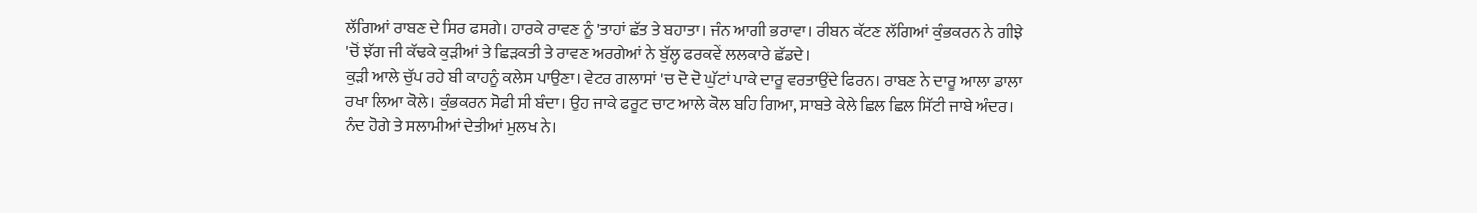ਲੱਗਿਆਂ ਰਾਬਣ ਦੇ ਸਿਰ ਫਸਗੇ। ਹਾਰਕੇ ਰਾਵਣ ਨੂੰ 'ਤਾਹਾਂ ਛੱਤ ਤੇ ਬਹਾਤਾ। ਜੰਨ ਆਗੀ ਭਰਾਵਾ। ਰੀਬਨ ਕੱਟਣ ਲੱਗਿਆਂ ਕੁੰਭਕਰਨ ਨੇ ਗੀਝੇ 'ਚੋਂ ਝੱਗ ਜੀ ਕੱਢਕੇ ਕੁੜੀਆਂ ਤੇ ਛਿੜਕਤੀ ਤੇ ਰਾਵਣ ਅਰਗੇਆਂ ਨੇ ਬੁੱਲ੍ਹ ਫਰਕਵੇਂ ਲਲਕਾਰੇ ਛੱਡਦੇ।
ਕੁੜੀ ਆਲੇ ਚੁੱਪ ਰਹੇ ਬੀ ਕਾਹਨੂੰ ਕਲੇਸ ਪਾਉਣਾ। ਵੇਟਰ ਗਲਾਸਾਂ 'ਚ ਦੋ ਦੋ ਘੁੱਟਾਂ ਪਾਕੇ ਦਾਰੂ ਵਰਤਾਉਂਦੇ ਫਿਰਨ। ਰਾਬਣ ਨੇ ਦਾਰੂ ਆਲਾ ਡਾਲਾ ਰਖਾ ਲਿਆ ਕੋਲੇ। ਕੁੰਭਕਰਨ ਸੋਫੀ ਸੀ ਬੰਦਾ। ਉਹ ਜਾਕੇ ਫਰੂਟ ਚਾਟ ਆਲੇ ਕੋਲ ਬਹਿ ਗਿਆ, ਸਾਬਤੇ ਕੇਲੇ ਛਿਲ ਛਿਲ ਸਿੱਟੀ ਜਾਬੇ ਅੰਦਰ। ਨੰਦ ਹੋਗੇ ਤੇ ਸਲਾਮੀਆਂ ਦੇਤੀਆਂ ਮੁਲਖ ਨੇ।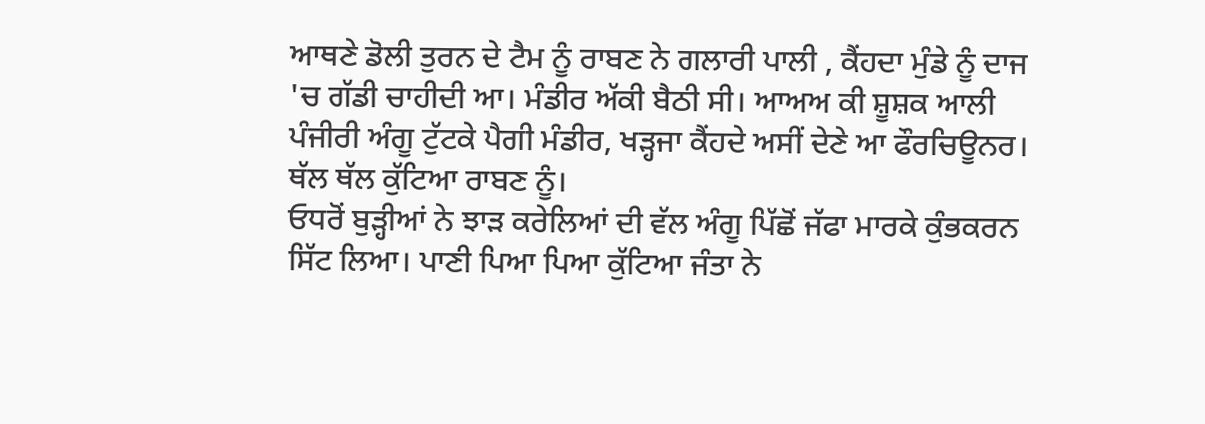ਆਥਣੇ ਡੋਲੀ ਤੁਰਨ ਦੇ ਟੈਮ ਨੂੰ ਰਾਬਣ ਨੇ ਗਲਾਰੀ ਪਾਲੀ , ਕੈਂਹਦਾ ਮੁੰਡੇ ਨੂੰ ਦਾਜ 'ਚ ਗੱਡੀ ਚਾਹੀਦੀ ਆ। ਮੰਡੀਰ ਅੱਕੀ ਬੈਠੀ ਸੀ। ਆਅਅ ਕੀ ਸ਼ੂਸ਼ਕ ਆਲੀ ਪੰਜੀਰੀ ਅੰਗੂ ਟੁੱਟਕੇ ਪੈਗੀ ਮੰਡੀਰ, ਖੜ੍ਹਜਾ ਕੈਂਹਦੇ ਅਸੀਂ ਦੇਣੇ ਆ ਫੌਰਚਿਊਨਰ। ਥੱਲ ਥੱਲ ਕੁੱਟਿਆ ਰਾਬਣ ਨੂੰ।
ਓਧਰੋਂ ਬੁੜ੍ਹੀਆਂ ਨੇ ਝਾੜ ਕਰੇਲਿਆਂ ਦੀ ਵੱਲ ਅੰਗੂ ਪਿੱਛੋਂ ਜੱਫਾ ਮਾਰਕੇ ਕੁੰਭਕਰਨ ਸਿੱਟ ਲਿਆ। ਪਾਣੀ ਪਿਆ ਪਿਆ ਕੁੱਟਿਆ ਜੰਤਾ ਨੇ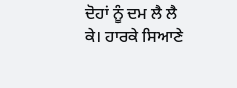ਦੋਹਾਂ ਨੂੰ ਦਮ ਲੈ ਲੈ ਕੇ। ਹਾਰਕੇ ਸਿਆਣੇ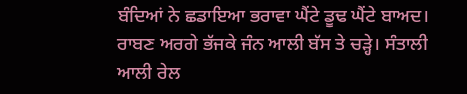ਬੰਦਿਆਂ ਨੇ ਛਡਾਇਆ ਭਰਾਵਾ ਘੈਂਟੇ ਡੂਢ ਘੈਂਟੇ ਬਾਅਦ। ਰਾਬਣ ਅਰਗੇ ਭੱਜਕੇ ਜੰਨ ਆਲੀ ਬੱਸ ਤੇ ਚੜ੍ਹੇ। ਸੰਤਾਲੀ ਆਲੀ ਰੇਲ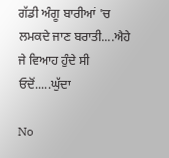ਗੱਡੀ ਅੰਗੂ ਬਾਰੀਆਂ 'ਚ ਲਮਕਦੇ ਜਾਣ ਬਰਾਤੀ....ਐਹੇ ਜੇ ਵਿਆਹ ਹੁੰਦੇ ਸੀ ਓਦੋਂ.....ਘੁੱਦਾ

No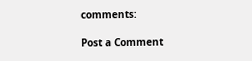comments:

Post a Comment